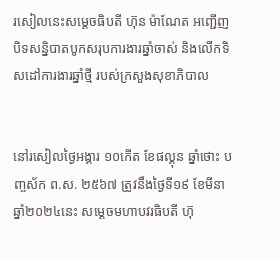រសៀលនេះសម្តេចធិបតី ហ៊ុន ម៉ាណែត អញ្ជើញបិទសន្និបាតបូកសរុបការងារឆ្នាំចាស់ និងលើកទិសដៅការងារឆ្នាំថ្មី របស់ក្រសួងសុខាភិបាល


នៅរសៀលថ្ងៃអង្គារ ១០កើត ខែផល្គុន ឆ្នាំថោះ បញ្ចស័ក ព.ស. ២៥៦៧ ត្រូវនឹងថ្ងៃទី១៩ ខែមីនា ឆ្នាំ២០២៤នេះ សម្តេចមហាបវរធិបតី ហ៊ុ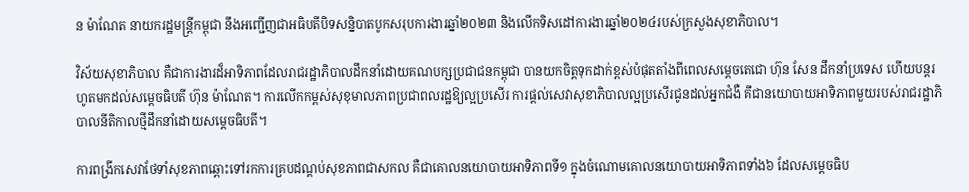ន ម៉ាណែត នាយករដ្ឋមន្ត្រីកម្ពុជា នឹងអញ្ជើញជាអធិបតីបិទសន្និបាតបូកសរុបការងារឆ្នាំ២០២៣ និងលើកទិសដៅការងារឆ្នាំ២០២៤របស់ក្រសួងសុខាភិបាល។

វិស័យសុខាភិបាល គឺជាការងារដ៏អាទិភាពដែលរាជរដ្ឋាភិបាលដឹកនាំដោយគណបក្សប្រជាជនកម្ពុជា បានយកចិត្តទុកដាក់ខ្ពស់បំផុតតាំងពីពេលសម្តេចតេជោ ហ៊ុន សែន ដឹកនាំប្រទេស ហើយបន្តរហូតមកដល់សម្តេចធិបតី ហ៊ុន ម៉ាណែត។ ការលើកកម្ពស់សុខុមាលភាពប្រជាពលរដ្ឋឱ្យល្អប្រសើរ ការផ្តល់សេវាសុខាភិបាលល្អប្រសើរជូនដល់អ្នកជំងឺ គឹជានយោបាយអាទិភាពមួយរបស់រាជរដ្ឋាភិបាលនីតិកាលថ្មីដឹកនាំដោយសម្តេចធិបតី។

ការពង្រីកសេវាថែទាំសុខភាពឆ្ពោះទៅរកការគ្របដណ្តប់សុខភាពជាសកល គឺជាគោលនយោបាយអាទិភាពទី១ ក្នុងចំណោមគោលនយោបាយអាទិភាពទាំង៦ ដែលសម្តេចធិប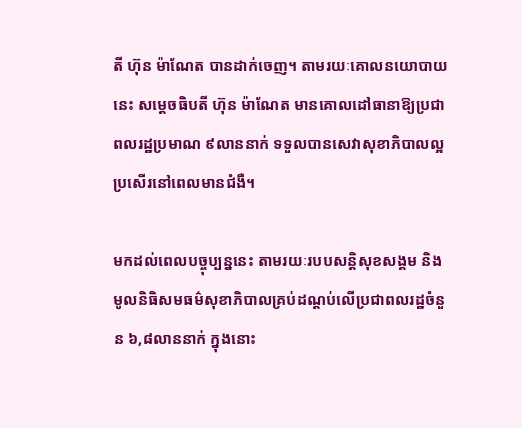តី ហ៊ុន ម៉ាណែត បានដាក់ចេញ។ តាមរយៈគោលនយោបាយនេះ សម្តេចធិបតី ហ៊ុន ម៉ាណែត មានគោលដៅធានាឱ្យប្រជាពលរដ្ឋប្រមាណ ៩លាននាក់ ទទួលបានសេវាសុខាភិបាលល្អប្រសើរនៅពេលមានជំងឺ។

មកដល់ពេលបច្ចុប្បន្ននេះ តាមរយៈរបបសន្តិសុខសង្គម និង មូលនិធិសមធម៌សុខាភិបាលគ្រប់ដណ្តប់លើប្រជាពលរដ្ឋចំនួន ៦,៨លាននាក់ ក្នុងនោះ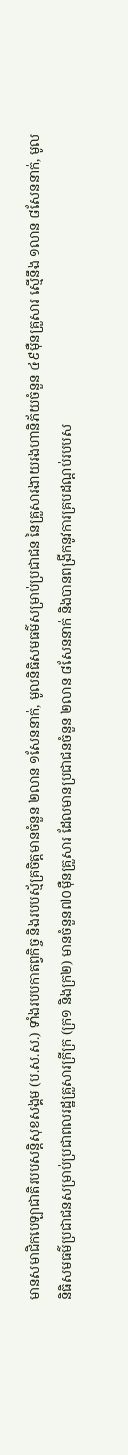មានសមាជិកបេឡាជាតិរបបសន្តិសុខសង្គម (ប.ស.ស.) ទាំងរបបកាតព្វកិច្ច និងរបបស្ម័គ្រចិត្តមានចំនួន ២លាន ១សែននាក់, មូលនិធិសមធម៌សម្រាប់ប្រជាជន នៃគ្រួសារងាយរងហានិភ័យចំនួន ៤៩ម៉ឺនគ្រួសារ ស្មើនឹង ១លាន ៨សែននាក់, មូលនិធិសមធម៌ប្រជាជនសម្រាប់ប្រជាពលរដ្ឋគ្រួសារក្រីក្រ (ក្រ១ និងក្រ២) មានចំនួន៧០ម៉ឺនគ្រួសារ ដែលមានប្រជាជនចំនួន ២លាន ៨សែននាក់ និងបានពង្រីកនូវការគ្របដណ្តប់របបស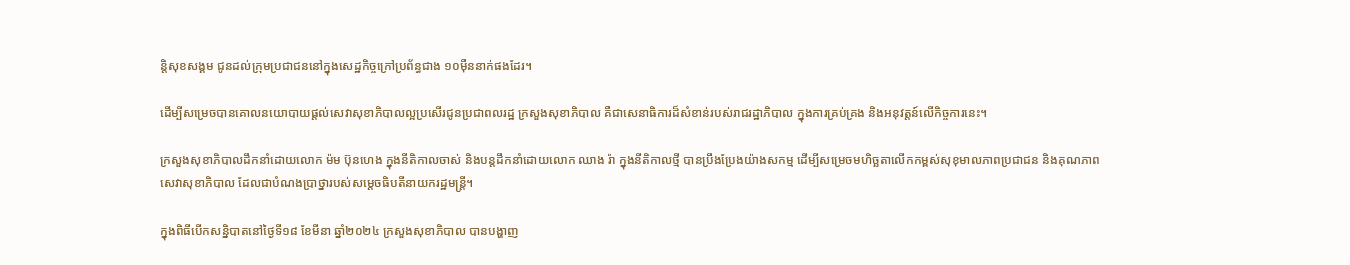ន្តិសុខសង្គម ជូនដល់ក្រុមប្រជាជននៅក្នុងសេដ្ឋកិច្ចក្រៅប្រព័ន្ធជាង ១០ម៉ឺននាក់ផងដែរ។

ដើម្បីសម្រេចបានគោលនយោបាយផ្តល់សេវាសុខាភិបាលល្អប្រសើរជូនប្រជាពលរដ្ឋ ក្រសួងសុខាភិបាល គឺជាសេនាធិការដ៏សំខាន់របស់រាជរដ្ឋាភិបាល ក្នុងការគ្រប់គ្រង និងអនុវត្តន៍លើកិច្ចការនេះ។

ក្រសួងសុខាភិបាលដឹកនាំដោយលោក ម៉ម ប៊ុនហេង ក្នុងនីតិកាលចាស់ និងបន្តដឹកនាំដោយលោក ឈាង រ៉ា ក្នុងនីតិកាលថ្មី បានប្រឹងប្រែងយ៉ាងសកម្ម ដើម្បីសម្រេចមហិច្ឆតាលើកកម្ពស់សុខុមាលភាពប្រជាជន និងគុណភាពសេវាសុខាភិបាល ដែលជាបំណងប្រាថ្នារបស់សម្តេចធិបតីនាយករដ្ឋមន្ត្រី។

ក្នុងពិធីបើកសន្និបាតនៅថ្ងៃទី១៨ ខែមីនា ឆ្នាំ២០២៤ ក្រសួងសុខាភិបាល បានបង្ហាញ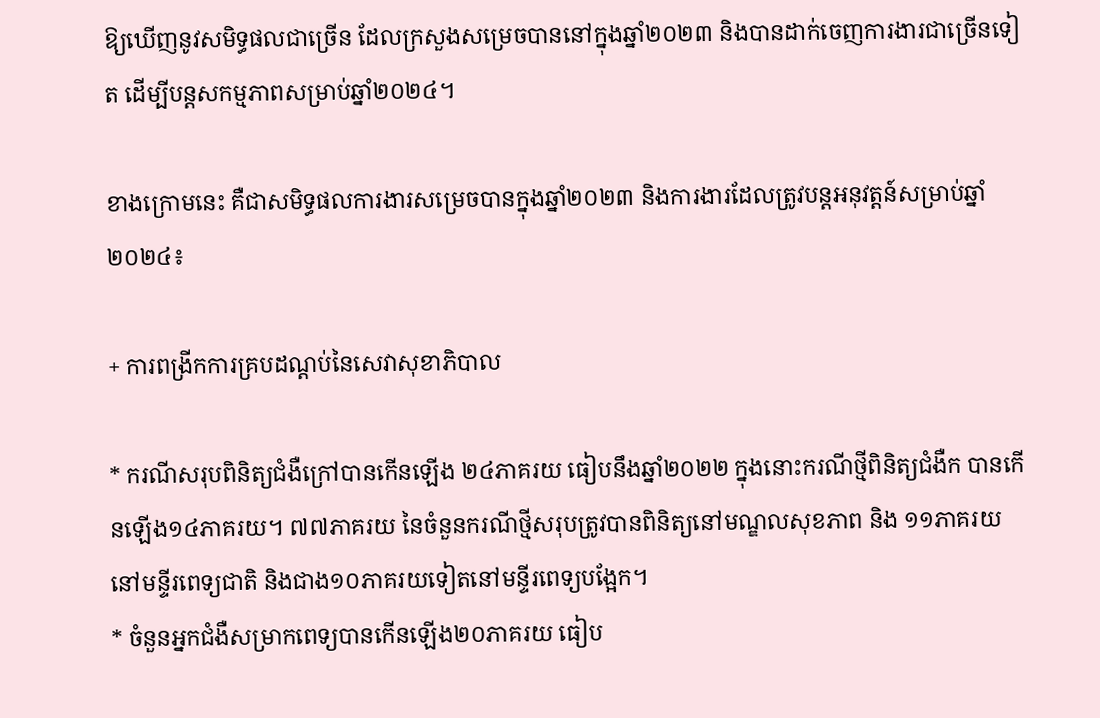ឱ្យឃើញនូវសមិទ្ធផលជាច្រើន ដែលក្រសួងសម្រេចបាននៅក្នុងឆ្នាំ២០២៣ និងបានដាក់ចេញការងារជាច្រើនទៀត ដើម្បីបន្តសកម្មភាពសម្រាប់ឆ្នាំ២០២៤។

ខាងក្រោមនេះ គឺជាសមិទ្ធផលការងារសម្រេចបានក្នុងឆ្នាំ២០២៣ និងការងារដែលត្រូវបន្តអនុវត្តន៍សម្រាប់ឆ្នាំ២០២៤៖

+ ការពង្រីកការគ្របដណ្តប់នៃសេវាសុខាភិបាល

* ករណីសរុបពិនិត្យជំងឺក្រៅបានកើនឡើង ២៤ភាគរយ ធៀបនឹងឆ្នាំ២០២២ ក្នុងនោះករណីថ្មីពិនិត្យជំងឺក បានកើនឡើង១៤ភាគរយ។ ៧៧ភាគរយ នៃចំនួនករណីថ្មីសរុបត្រូវបានពិនិត្យនៅមណ្ឌលសុខភាព និង ១១ភាគរយ នៅមន្ទីរពេទ្យជាតិ និងជាង១០ភាគរយទៀតនៅមន្ទីរពេទ្យបង្អែក។
* ចំនួនអ្នកជំងឺសម្រាកពេទ្យបានកើនឡើង២០ភាគរយ ធៀប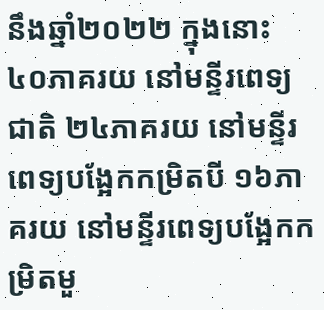នឹងឆ្នាំ២០២២ ក្នុងនោះ ៤០ភាគរយ នៅមន្ទីរពេទ្យជាតិ ២៤ភាគរយ នៅមន្ទីរពេទ្យបង្អែកកម្រិតបី ១៦ភាគរយ នៅមន្ទីរពេទ្យបង្អែកកម្រិតមួ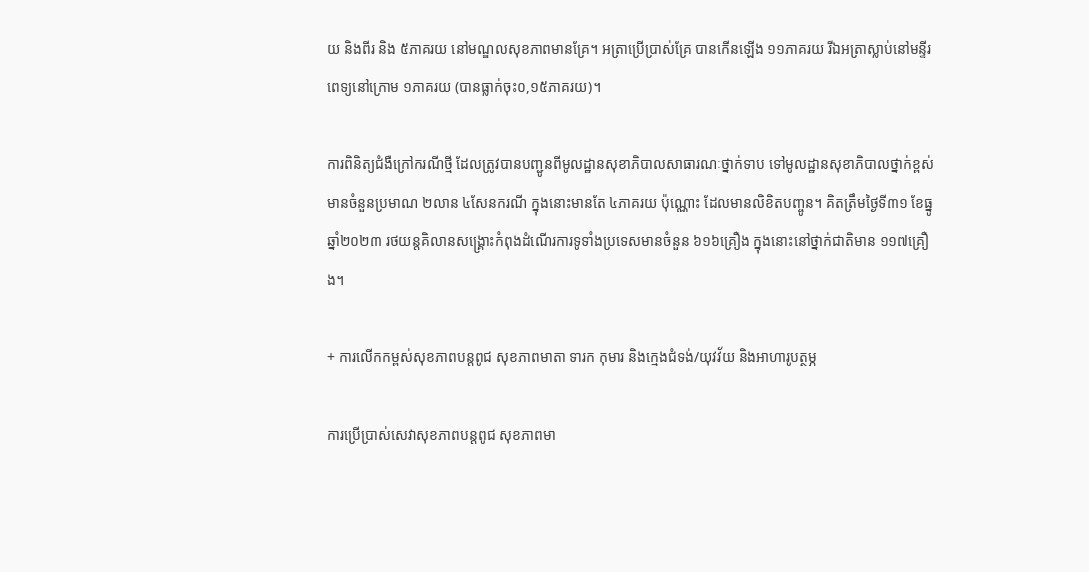យ និងពីរ និង ៥ភាគរយ នៅមណ្ឌលសុខភាពមានគ្រែ។ អត្រាប្រើប្រាស់គ្រែ បានកើនឡើង ១១ភាគរយ រីឯអត្រាស្លាប់នៅមន្ទីរពេទ្យនៅក្រោម ១ភាគរយ (បានធ្លាក់ចុះ០,១៥ភាគរយ)។

ការពិនិត្យជំងឺក្រៅករណីថ្មី ដែលត្រូវបានបញ្ជូនពីមូលដ្ឋានសុខាភិបាលសាធារណៈថ្នាក់ទាប ទៅមូលដ្ឋានសុខាភិបាលថ្នាក់ខ្ពស់ មានចំនួនប្រមាណ ២លាន ៤សែនករណី ក្នុងនោះមានតែ ៤ភាគរយ ប៉ុណ្ណោះ ដែលមានលិខិតបញ្ចូន។ គិតត្រឹមថ្ងៃទី៣១ ខែធ្នូ ឆ្នាំ២០២៣ រថយន្តគិលានសង្គ្រោះកំពុងដំណើរការទូទាំងប្រទេសមានចំនួន ៦១៦គ្រឿង ក្នុងនោះនៅថ្នាក់ជាតិមាន ១១៧គ្រឿង។

+ ការលើកកម្ពស់សុខភាពបន្តពូជ សុខភាពមាតា ទារក កុមារ និងក្មេងជំទង់/យុវវ័យ និងអាហារូបត្ថម្ភ

ការប្រើប្រាស់សេវាសុខភាពបន្តពូជ សុខភាពមា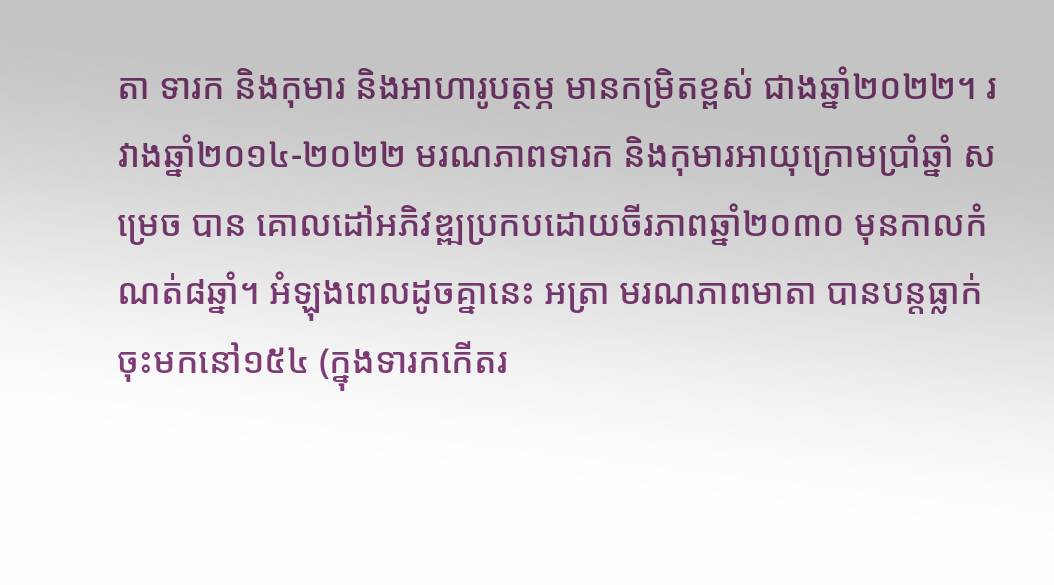តា ទារក និងកុមារ និងអាហារូបត្ថម្ភ មានកម្រិតខ្ពស់ ជាងឆ្នាំ២០២២។ រវាងឆ្នាំ២០១៤-២០២២ មរណភាពទារក និងកុមារអាយុក្រោមប្រាំឆ្នាំ សម្រេច បាន គោលដៅអភិវឌ្ឍប្រកបដោយចីរភាពឆ្នាំ២០៣០ មុនកាលកំណត់៨ឆ្នាំ។ អំឡុងពេលដូចគ្នានេះ អត្រា មរណភាពមាតា បានបន្តធ្លាក់ចុះមកនៅ១៥៤ (ក្នុងទារកកើតរ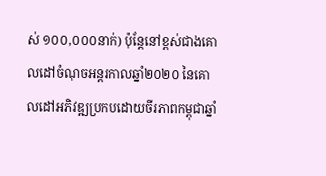ស់ ១០០,០០០នាក់) ប៉ុន្តែនៅខ្ពស់ជាងគោលដៅចំណុចអន្តរកាលឆ្នាំ២០២០ នៃគោលដៅអភិវឌ្ឍប្រកបដោយចីរភាពកម្ពុជាឆ្នាំ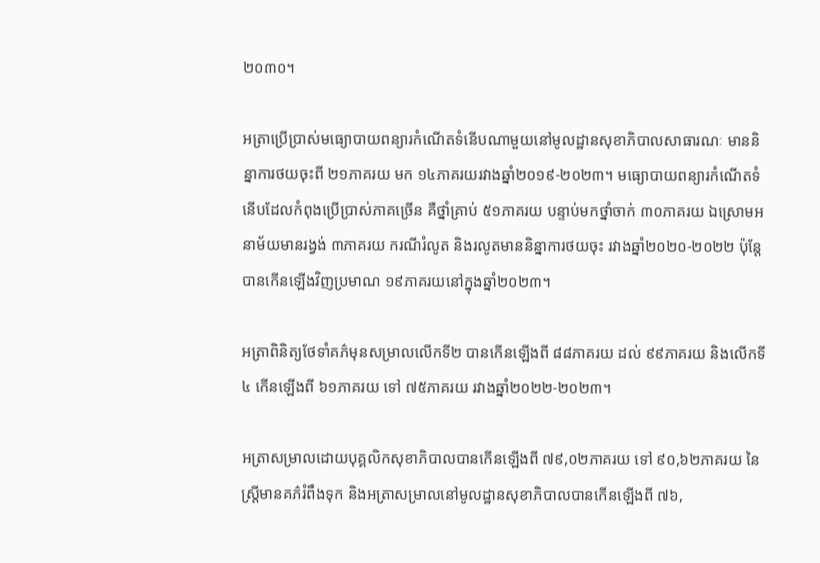២០៣០។

អត្រាប្រើប្រាស់មធ្យោបាយពន្យារកំណើតទំនើបណាមួយនៅមូលដ្ឋានសុខាភិបាលសាធារណៈ មាននិន្នាការថយចុះពី ២១ភាគរយ មក ១៤ភាគរយរវាងឆ្នាំ២០១៩-២០២៣។ មធ្យោបាយពន្យារកំណើតទំនើបដែលកំពុងប្រើប្រាស់ភាគច្រើន គឺថ្នាំគ្រាប់ ៥១ភាគរយ បន្ទាប់មកថ្នាំចាក់ ៣០ភាគរយ ឯស្រោមអនាម័យមានរង្វង់ ៣ភាគរយ ករណីរំលូត និងរលូតមាននិន្នាការថយចុះ រវាងឆ្នាំ២០២០-២០២២ ប៉ុន្តែ បានកើនឡើងវិញប្រមាណ ១៩ភាគរយនៅក្នុងឆ្នាំ២០២៣។

អត្រាពិនិត្យថែទាំគភ៌មុនសម្រាលលើកទី២ បានកើនឡើងពី ៨៨ភាគរយ ដល់ ៩៩ភាគរយ និងលើកទី៤ កើនឡើងពី ៦១ភាគរយ ទៅ ៧៥ភាគរយ រវាងឆ្នាំ២០២២-២០២៣។

អត្រាសម្រាលដោយបុគ្គលិកសុខាភិបាលបានកើនឡើងពី ៧៩,០២ភាគរយ ទៅ ៩០,៦២ភាគរយ នៃស្ត្រីមានគភ៌រំពឹងទុក និងអត្រាសម្រាលនៅមូលដ្ឋានសុខាភិបាលបានកើនឡើងពី ៧៦,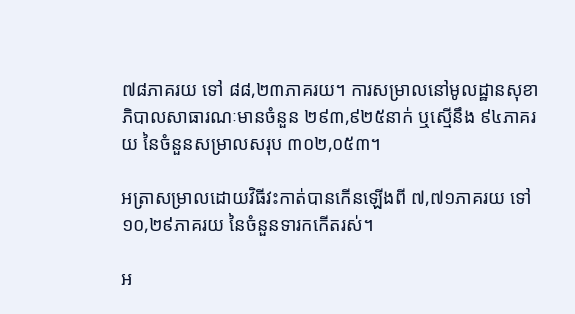៧៨ភាគរយ ទៅ ៨៨,២៣ភាគរយ។ ការសម្រាលនៅមូលដ្ឋានសុខាភិបាលសាធារណៈមានចំនួន ២៩៣,៩២៥នាក់ ឬស្មើនឹង ៩៤ភាគរយ នៃចំនួនសម្រាលសរុប ៣០២,០៥៣។

អត្រាសម្រាលដោយវិធីវះកាត់បានកើនឡើងពី ៧,៧១ភាគរយ ទៅ ១០,២៩ភាគរយ នៃចំនួនទារកកើតរស់។

អ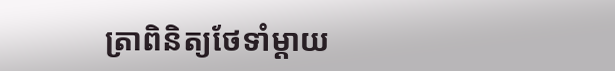ត្រាពិនិត្យថែទាំម្តាយ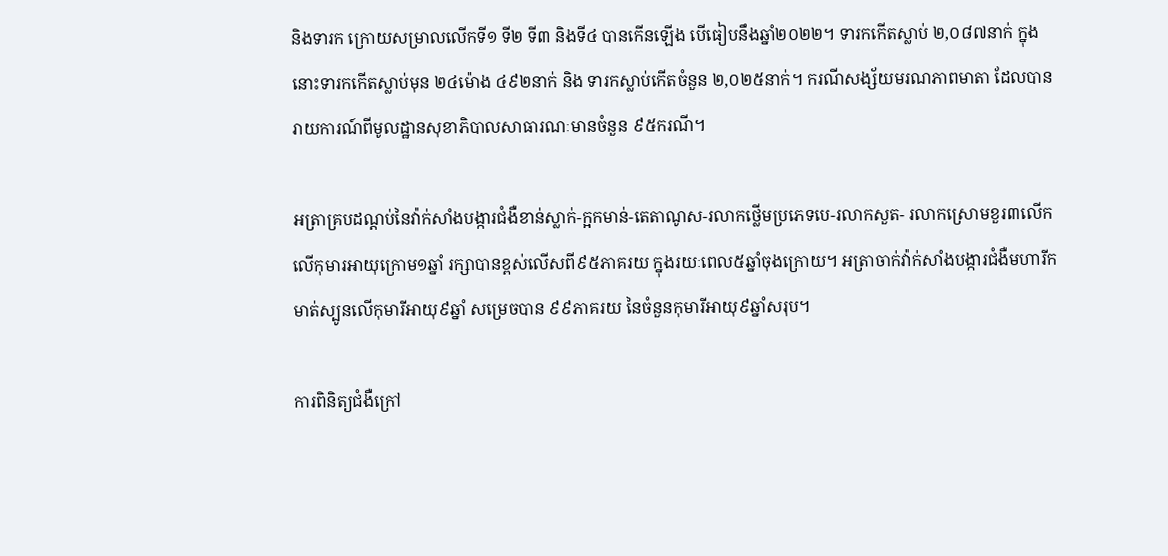និងទារក ក្រោយសម្រាលលើកទី១ ទី២ ទី៣ និងទី៤ បានកើនឡើង បើធៀបនឹងឆ្នាំ២០២២។ ទារកកើតស្លាប់ ២,០៨៧នាក់ ក្នុងនោះទារកកើតស្លាប់មុន ២៤ម៉ោង ៤៩២នាក់ និង ទារកស្លាប់កើតចំនួន ២,០២៥នាក់។ ករណីសង្ស័យមរណភាពមាតា ដែលបានរាយការណ៍ពីមូលដ្ឋានសុខាភិបាលសាធារណៈមានចំនួន ៩៥ករណី។

អត្រាគ្របដណ្តប់នៃវ៉ាក់សាំងបង្ការជំងឺខាន់ស្លាក់-ក្អកមាន់-តេតាណូស-រលាកថ្លើមប្រភេទបេ-រលាកសួត- រលាកស្រោមខួរ៣លើក លើកុមារអាយុក្រោម១ឆ្នាំ រក្សាបានខ្ពស់លើសពី៩៥ភាគរយ ក្នុងរយៈពេល៥ឆ្នាំចុងក្រោយ។ អត្រាចាក់វ៉ាក់សាំងបង្ការជំងឺមហារីកមាត់ស្បូនលើកុមារីអាយុ៩ឆ្នាំ សម្រេចបាន ៩៩ភាគរយ នៃចំនួនកុមារីអាយុ៩ឆ្នាំសរុប។

ការពិនិត្យជំងឺក្រៅ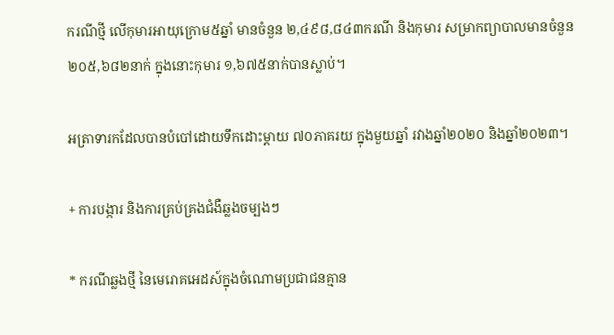ករណីថ្មី លើកុមារអាយុក្រោម៥ឆ្នាំ មានចំនួន ២,៤៩៨,៨៤៣ករណី និងកុមារ សម្រាកព្យាបាលមានចំនួន ២០៥,៦៨២នាក់ ក្នុងនោះកុមារ ១,៦៧៥នាក់បានស្លាប់។

អត្រាទារកដែលបានបំបៅដោយទឹកដោះម្តាយ ៧០ភាគរយ ក្នុងមួយឆ្នាំ រវាងឆ្នាំ២០២០ និងឆ្នាំ២០២៣។

+ ការបង្ការ និងការគ្រប់គ្រងជំងឺឆ្លងចម្បងៗ

* ករណីឆ្លងថ្មី នៃមេរោគអេដស៍ក្នុងចំណោមប្រជាជនគ្មាន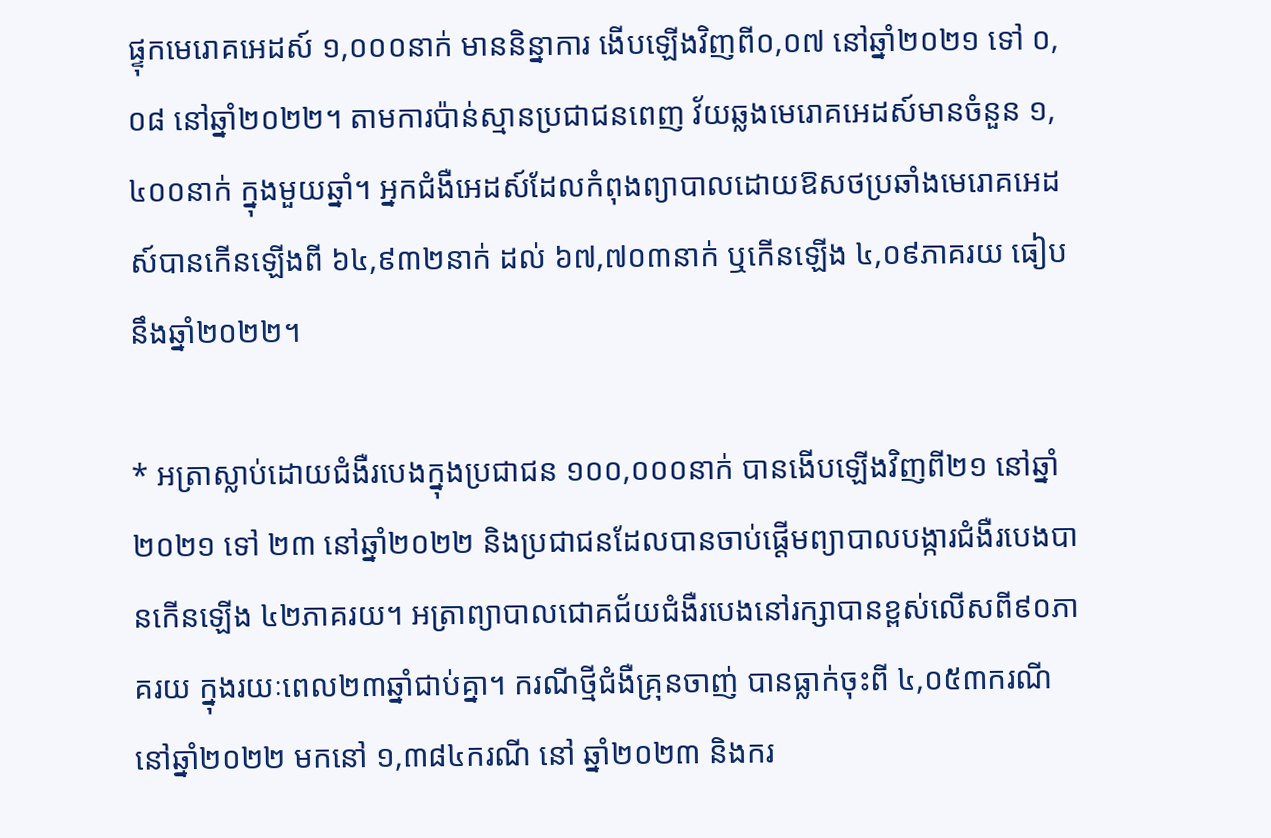ផ្ទុកមេរោគអេដស៍ ១,០០០នាក់ មាននិន្នាការ ងើបឡើងវិញពី០,០៧ នៅឆ្នាំ២០២១ ទៅ ០,០៨ នៅឆ្នាំ២០២២។ តាមការប៉ាន់ស្មានប្រជាជនពេញ វ័យឆ្លងមេរោគអេដស៍មានចំនួន ១,៤០០នាក់ ក្នុងមួយឆ្នាំ។ អ្នកជំងឺអេដស៍ដែលកំពុងព្យាបាលដោយឱសថប្រឆាំងមេរោគអេដស៍បានកើនឡើងពី ៦៤,៩៣២នាក់ ដល់ ៦៧,៧០៣នាក់ ឬកើនឡើង ៤,០៩ភាគរយ ធៀបនឹងឆ្នាំ២០២២។

* អត្រាស្លាប់ដោយជំងឺរបេងក្នុងប្រជាជន ១០០,០០០នាក់ បានងើបឡើងវិញពី២១ នៅឆ្នាំ២០២១ ទៅ ២៣ នៅឆ្នាំ២០២២ និងប្រជាជនដែលបានចាប់ផ្តើមព្យាបាលបង្ការជំងឺរបេងបានកើនឡើង ៤២ភាគរយ។ អត្រាព្យាបាលជោគជ័យជំងឺរបេងនៅរក្សាបានខ្ពស់លើសពី៩០ភាគរយ ក្នុងរយៈពេល២៣ឆ្នាំជាប់គ្នា។ ករណីថ្មីជំងឺគ្រុនចាញ់ បានធ្លាក់ចុះពី ៤,០៥៣ករណី នៅឆ្នាំ២០២២ មកនៅ ១,៣៨៤ករណី នៅ ឆ្នាំ២០២៣ និងករ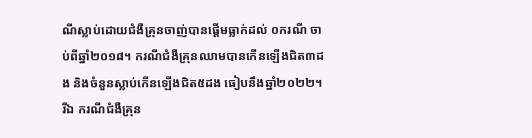ណីស្លាប់ដោយជំងឺគ្រុនចាញ់បានផ្ដើមធ្លាក់ដល់ ០ករណី ចាប់ពីឆ្នាំ២០១៨។ ករណីជំងឺគ្រុនឈាមបានកើនឡើងជិត៣ដង និងចំនួនស្លាប់កើនឡើងជិត៥ដង ធៀបនឹងឆ្នាំ២០២២។ រីឯ ករណីជំងឺគ្រុន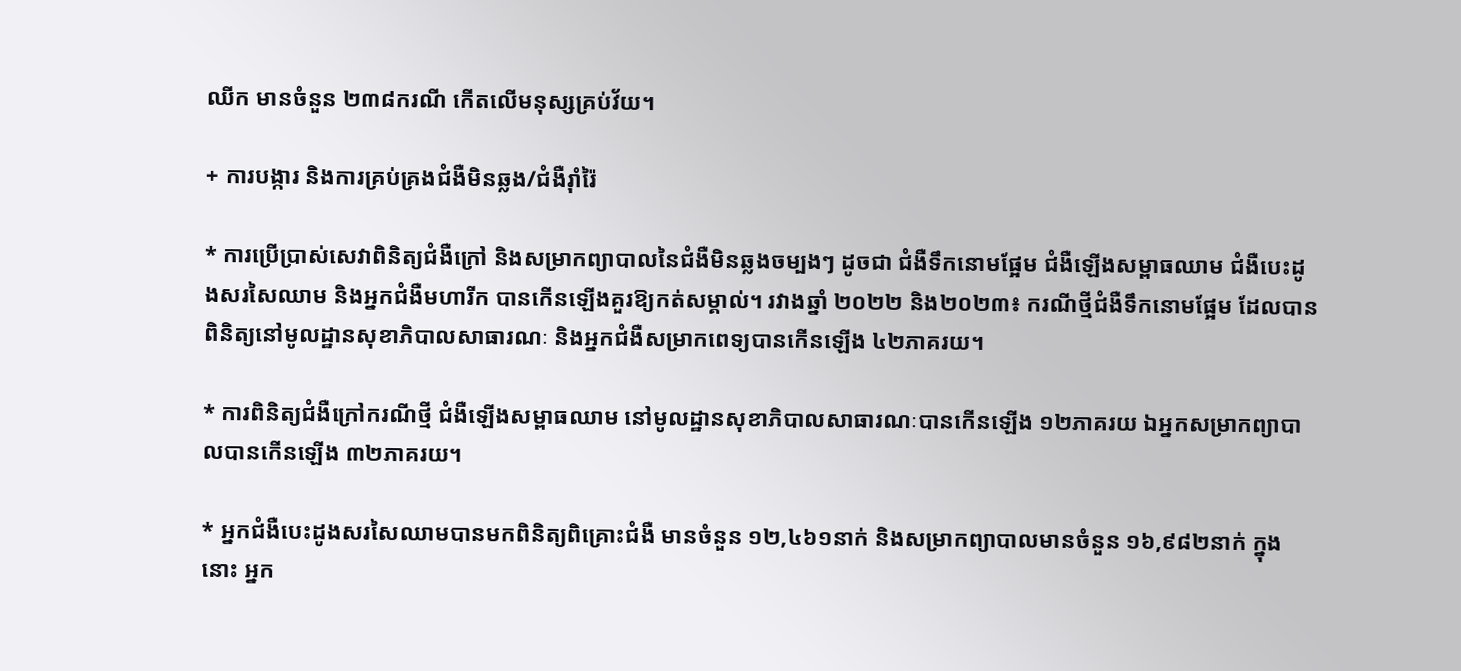ឈីក មានចំនួន ២៣៨ករណី កើតលើមនុស្សគ្រប់វ័យ។

+ ការបង្ការ និងការគ្រប់គ្រងជំងឺមិនឆ្លង/ជំងឺរ៉ាំរ៉ៃ

* ការប្រើប្រាស់សេវាពិនិត្យជំងឺក្រៅ និងសម្រាកព្យាបាលនៃជំងឺមិនឆ្លងចម្បងៗ ដូចជា ជំងឺទឹកនោមផ្អែម ជំងឺឡើងសម្ពាធឈាម ជំងឺបេះដូងសរសៃឈាម និងអ្នកជំងឺមហារីក បានកើនឡើងគួរឱ្យកត់សម្គាល់។ រវាងឆ្នាំ ២០២២ និង២០២៣៖ ករណីថ្មីជំងឺទឹកនោមផ្អែម ដែលបានពិនិត្យនៅមូលដ្ឋានសុខាភិបាលសាធារណៈ និងអ្នកជំងឺសម្រាកពេទ្យបានកើនឡើង ៤២ភាគរយ។

* ការពិនិត្យជំងឺក្រៅករណីថ្មី ជំងឺឡើងសម្ពាធឈាម នៅមូលដ្ឋានសុខាភិបាលសាធារណៈបានកើនឡើង ១២ភាគរយ ឯអ្នកសម្រាកព្យាបាលបានកើនឡើង ៣២ភាគរយ។

* អ្នកជំងឺបេះដូងសរសៃឈាមបានមកពិនិត្យពិគ្រោះជំងឺ មានចំនួន ១២,៤៦១នាក់ និងសម្រាកព្យាបាលមានចំនួន ១៦,៩៨២នាក់ ក្នុងនោះ អ្នក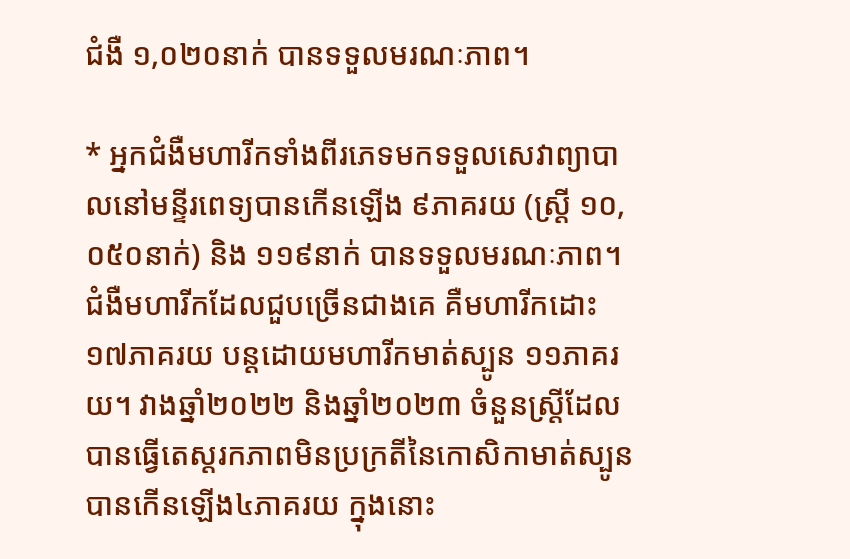ជំងឺ ១,០២០នាក់ បានទទួលមរណៈភាព។

* អ្នកជំងឺមហារីកទាំងពីរភេទមកទទួលសេវាព្យាបាលនៅមន្ទីរពេទ្យបានកើនឡើង ៩ភាគរយ (ស្រ្តី ១០, ០៥០នាក់) និង ១១៩នាក់ បានទទួលមរណៈភាព។ ជំងឺមហារីកដែលជួបច្រើនជាងគេ គឺមហារីកដោះ ១៧ភាគរយ បន្តដោយមហារីកមាត់ស្បូន ១១ភាគរយ។ វាងឆ្នាំ២០២២ និងឆ្នាំ២០២៣ ចំនួនស្ត្រីដែលបានធ្វើតេស្ដរកភាពមិនប្រក្រតីនៃកោសិកាមាត់ស្បូន បានកើនឡើង៤ភាគរយ ក្នុងនោះ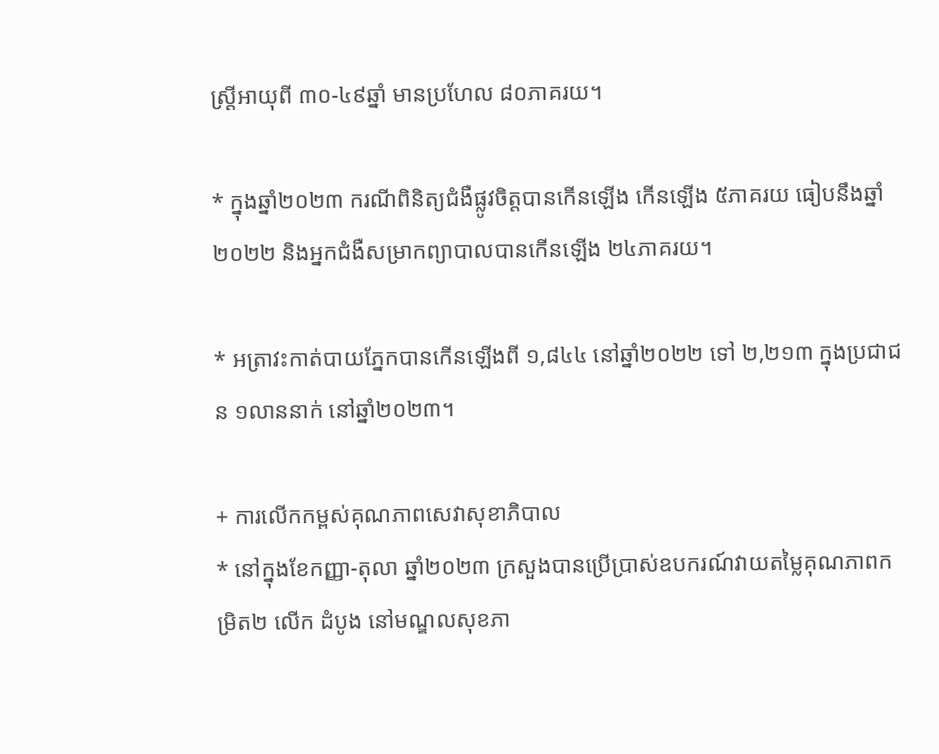ស្ត្រីអាយុពី ៣០-៤៩ឆ្នាំ មានប្រហែល ៨០ភាគរយ។

* ក្នុងឆ្នាំ២០២៣ ករណីពិនិត្យជំងឺផ្លូវចិត្តបានកើនឡើង កើនឡើង ៥ភាគរយ ធៀបនឹងឆ្នាំ២០២២ និងអ្នកជំងឺសម្រាកព្យាបាលបានកើនឡើង ២៤ភាគរយ។

* អត្រាវះកាត់បាយភ្នែកបានកើនឡើងពី ១,៨៤៤ នៅឆ្នាំ២០២២ ទៅ ២,២១៣ ក្នុងប្រជាជន ១លាននាក់ នៅឆ្នាំ២០២៣។

+ ការលើកកម្ពស់គុណភាពសេវាសុខាភិបាល
* នៅក្នុងខែកញ្ញា-តុលា ឆ្នាំ២០២៣ ក្រសួងបានប្រើប្រាស់ឧបករណ៍វាយតម្លៃគុណភាពកម្រិត២ លើក ដំបូង នៅមណ្ឌលសុខភា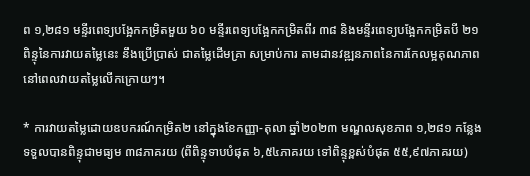ព ១,២៨១ មន្ទីរពេទ្យបង្អែកកម្រិតមួយ ៦០ មន្ទីរពេទ្យបង្អែកកម្រិតពីរ ៣៨ និងមន្ទីរពេទ្យបង្អែកកម្រិតបី ២១ ពិន្ទុនៃការវាយតម្លៃនេះ នឹងប្រើប្រាស់ ជាតម្លៃដើមគ្រា សម្រាប់ការ តាមដានវឌ្ឍនភាពនៃការកែលម្អគុណភាព នៅពេលវាយតម្លៃលើកក្រោយៗ។

* ការវាយតម្លៃដោយឧបករណ៍កម្រិត២ នៅក្នុងខែកញ្ញា-តុលា ឆ្នាំ២០២៣ មណ្ឌលសុខភាព ១,២៨១ កន្លែង ទទួលបានពិន្ទុជាមធ្យម ៣៨ភាគរយ (ពីពិន្ទុទាបបំផុត ៦,៥៤ភាគរយ ទៅពិន្ទុខ្ពស់បំផុត ៥៥,៩៧ភាគរយ)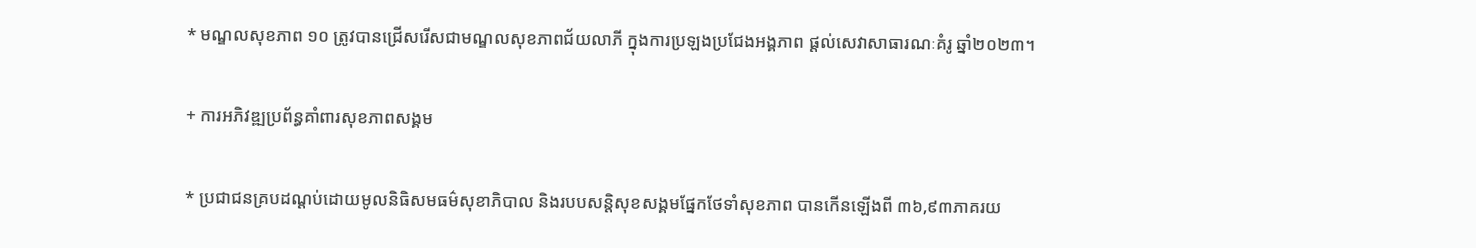* មណ្ឌលសុខភាព ១០ ត្រូវបានជ្រើសរើសជាមណ្ឌលសុខភាពជ័យលាភី ក្នុងការប្រឡងប្រជែងអង្គភាព ផ្តល់សេវាសាធារណៈគំរូ ឆ្នាំ២០២៣។

+ ការអភិវឌ្ឍប្រព័ន្ធគាំពារសុខភាពសង្គម

* ប្រជាជនគ្របដណ្តប់ដោយមូលនិធិសមធម៌សុខាភិបាល និងរបបសន្តិសុខសង្គមផ្នែកថែទាំសុខភាព បានកើនឡើងពី ៣៦,៩៣ភាគរយ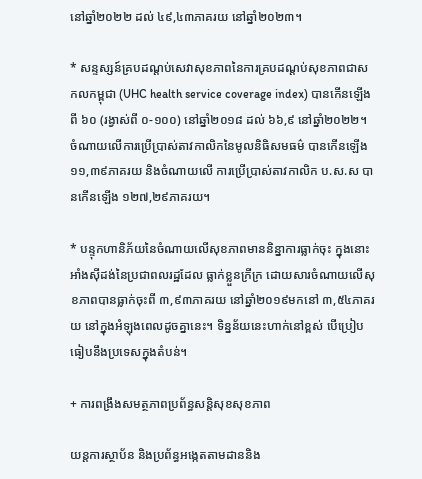នៅឆ្នាំ២០២២ ដល់ ៤៩,៤៣ភាគរយ នៅឆ្នាំ២០២៣។

* សន្ទស្សន៍គ្របដណ្ដប់សេវាសុខភាពនៃការគ្របដណ្ដប់សុខភាពជាសកលកម្ពុជា (UHC health service coverage index) បានកើនឡើងពី ៦០ (រង្វាស់ពី ០-១០០) នៅឆ្នាំ២០១៨ ដល់ ៦៦,៩ នៅឆ្នាំ២០២២។ ចំណាយលើការប្រើប្រាស់តាវកាលិកនៃមូលនិធិសមធម៌ បានកើនឡើង ១១,៣៩ភាគរយ និងចំណាយលើ ការប្រើប្រាស់តាវកាលិក ប.ស.ស បានកើនឡើង ១២៧,២៩ភាគរយ។

* បន្ទុកហានិភ័យនៃចំណាយលើសុខភាពមាននិន្នាការធ្លាក់ចុះ ក្នុងនោះអាំងស៊ីដង់នៃប្រជាពលរដ្ឋដែល ធ្លាក់ខ្លួនក្រីក្រ ដោយសារចំណាយលើសុខភាពបានធ្លាក់ចុះពី ៣,៩៣ភាគរយ នៅឆ្នាំ២០១៩មកនៅ ៣,៥៤ភាគរយ នៅក្នុងអំឡុងពេលដូចគ្នានេះ។ ទិន្នន័យនេះហាក់នៅខ្ពស់ បើប្រៀបធៀបនឹងប្រទេសក្នុងតំបន់។

+ ការពង្រឹងសមត្ថភាពប្រព័ន្ធសន្តិសុខសុខភាព

យន្តការស្ថាប័ន និងប្រព័ន្ធអង្កេតតាមដាននិង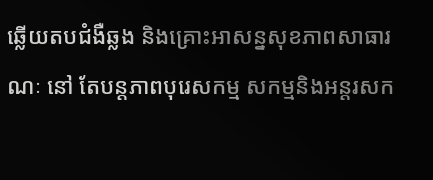ឆ្លើយតបជំងឺឆ្លង និងគ្រោះអាសន្នសុខភាពសាធារណៈ នៅ តែបន្តភាពបុរេសកម្ម សកម្មនិងអន្តរសក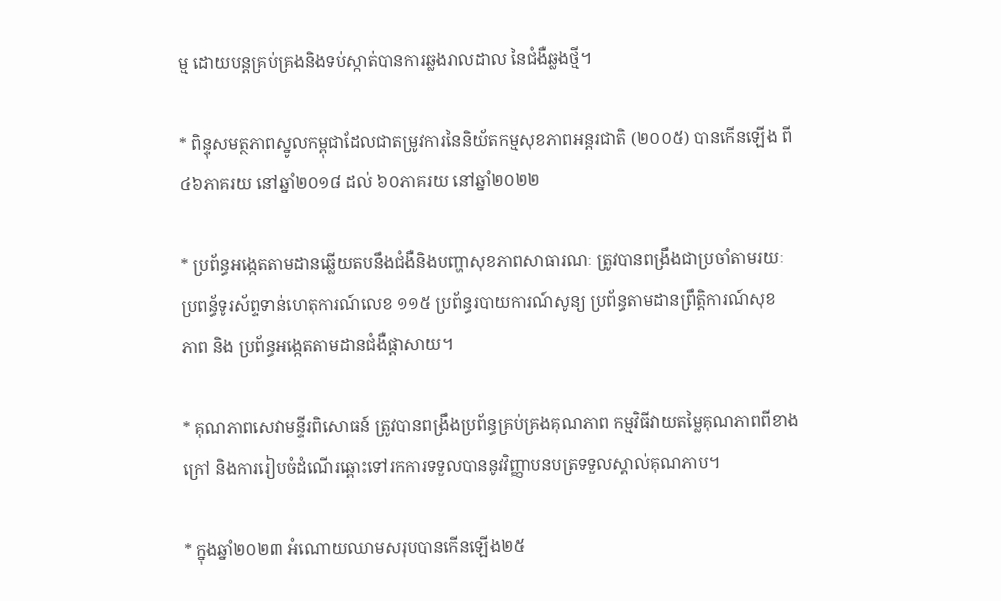ម្ម ដោយបន្តគ្រប់គ្រងនិងទប់ស្កាត់បានការឆ្លងរាលដាល នៃជំងឺឆ្លងថ្មី។

* ពិន្ទុសមត្ថភាពស្នូលកម្ពុជាដែលជាតម្រូវការនៃនិយ័តកម្មសុខភាពអន្តរជាតិ (២០០៥) បានកើនឡើង ពី ៤៦ភាគរយ នៅឆ្នាំ២០១៨ ដល់ ៦០ភាគរយ នៅឆ្នាំ២០២២

* ប្រព័ន្ធអង្កេតតាមដានឆ្លើយតបនឹងជំងឺនិងបញ្ហាសុខភាពសាធារណៈ ត្រូវបានពង្រឹងជាប្រចាំតាមរយៈ ប្រពន្ធ័ទូរស័ព្ទទាន់ហេតុការណ៍លេខ ១១៥ ប្រព័ន្ធរបាយការណ៍សូន្យ ប្រព័ន្ធតាមដានព្រឹត្តិការណ៍សុខ
ភាព និង ប្រព័ន្ធអង្កេតតាមដានជំងឺផ្តាសាយ។

* គុណភាពសេវាមន្ទីរពិសោធន៍ ត្រូវបានពង្រឹងប្រព័ន្ធគ្រប់គ្រងគុណភាព កម្មវិធីវាយតម្លៃគុណភាពពីខាងក្រៅ និងការរៀបចំដំណើរឆ្ពោះទៅរកការទទួលបាននូវវិញ្ញាបនបត្រទទួលស្គាល់គុណភាប។

* ក្នុងឆ្នាំ២០២៣ អំណោយឈាមសរុបបានកើនឡើង២៥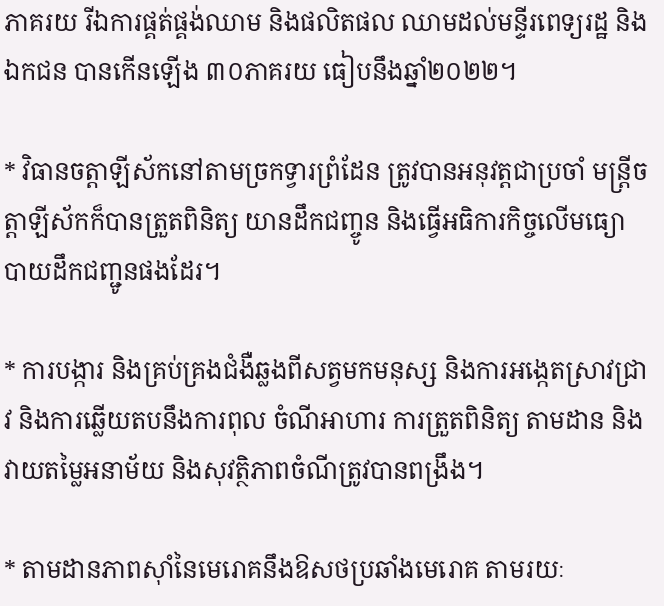ភាគរយ រីឯការផ្គត់ផ្គង់ឈាម និងផលិតផល ឈាមដល់មន្ទីរពេទ្យរដ្ឋ និងឯកជន បានកើនឡើង ៣០ភាគរយ ធៀបនឹងឆ្នាំ២០២២។

* វិធានចត្តាឡីស័កនៅតាមច្រកទ្វារព្រំដែន ត្រូវបានអនុវត្តជាប្រចាំ មន្ត្រីចត្តាឡីស័កក៏បានត្រួតពិនិត្យ យានដឹកជញ្ចូន និងធ្វើអធិការកិច្ចលើមធ្យោបាយដឹកជញ្ជូនផងដែរ។

* ការបង្ការ និងគ្រប់គ្រងជំងឺឆ្លងពីសត្វមកមនុស្ស និងការអង្កេតស្រាវជ្រាវ និងការឆ្លើយតបនឹងការពុល ចំណីអាហារ ការត្រួតពិនិត្យ តាមដាន និងវាយតម្លៃអនាម័យ និងសុវត្ថិភាពចំណីត្រូវបានពង្រឹង។

* តាមដានភាពសុាំនៃមេរោគនឹងឱសថប្រឆាំងមេរោគ តាមរយៈ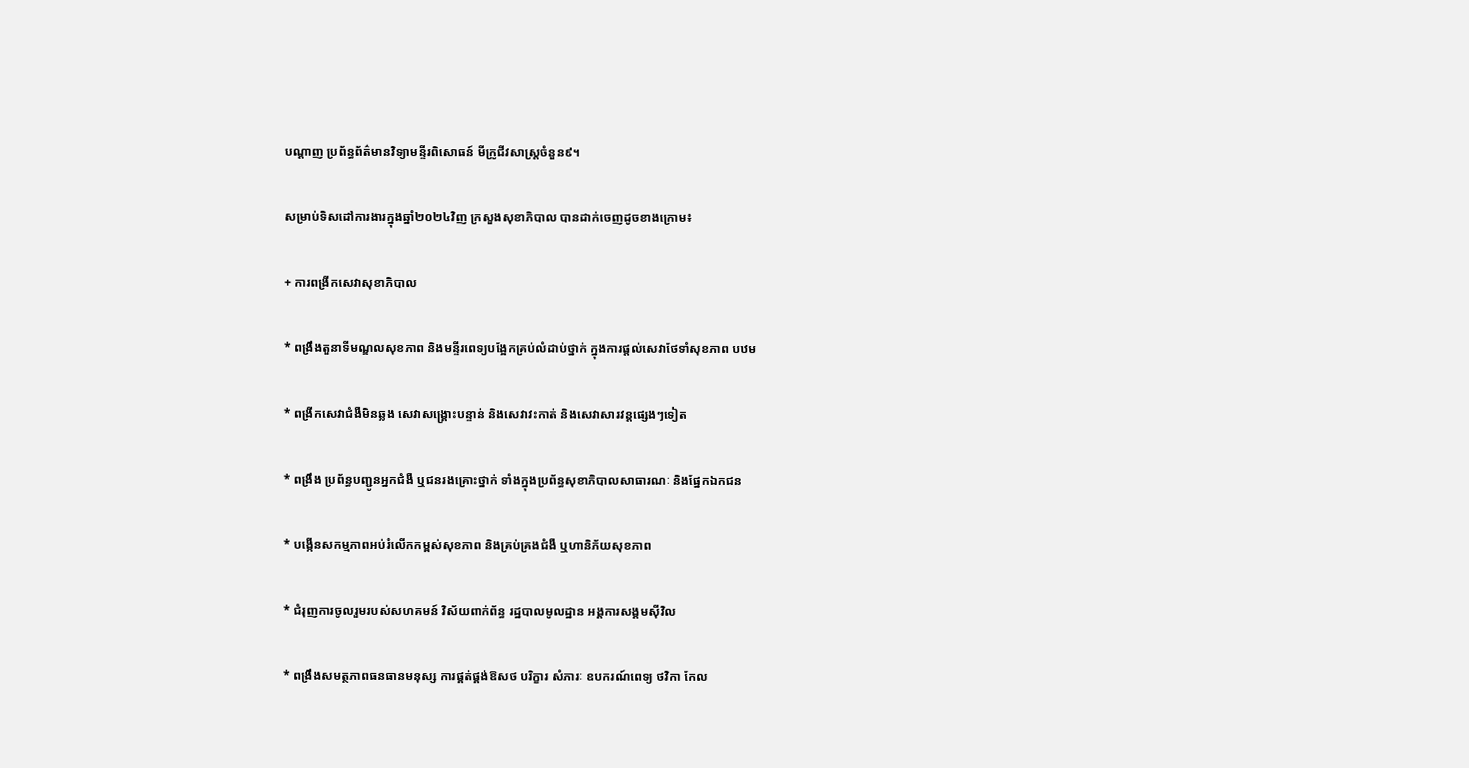បណ្តាញ ប្រព័ន្ធព័ត៌មានវិទ្យាមន្ទីរពិសោធន៍ មីក្រូជីវសាស្ត្រចំនួន៩។

សម្រាប់ទិសដៅការងារក្នុងឆ្នាំ២០២៤វិញ ក្រសួងសុខាភិបាល បានដាក់ចេញដូចខាងក្រោម៖

+ ការពង្រីកសេវាសុខាភិបាល

* ពង្រឹងតួនាទីមណ្ឌលសុខភាព និងមន្ទីរពេទ្យបង្អែកគ្រប់លំដាប់ថ្នាក់ ក្នុងការផ្តល់សេវាថែទាំសុខភាព បឋម

* ពង្រីកសេវាជំងឺមិនឆ្លង សេវាសង្គ្រោះបន្ទាន់ និងសេវាវះកាត់ និងសេវាសារវន្តផ្សេងៗទៀត

* ពង្រឹង ប្រព័ន្ធបញ្ជូនអ្នកជំងឺ ឬជនរងគ្រោះថ្នាក់ ទាំងក្នុងប្រព័ន្ធសុខាភិបាលសាធារណៈ និងផ្នែកឯកជន

* បង្កើនសកម្មភាពអប់រំលើកកម្ពស់សុខភាព និងគ្រប់គ្រងជំងឺ ឬហានិភ័យសុខភាព

* ជំរុញការចូលរួមរបស់សហគមន៍ វិស័យពាក់ព័ន្ធ រដ្ឋបាលមូលដ្ឋាន អង្គការសង្គមស៊ីវិល

* ពង្រឹងសមត្ថភាពធនធានមនុស្ស ការផ្គត់ផ្គង់ឱសថ បរិក្ខារ សំភារៈ ឧបករណ៍ពេទ្យ ថវិកា កែល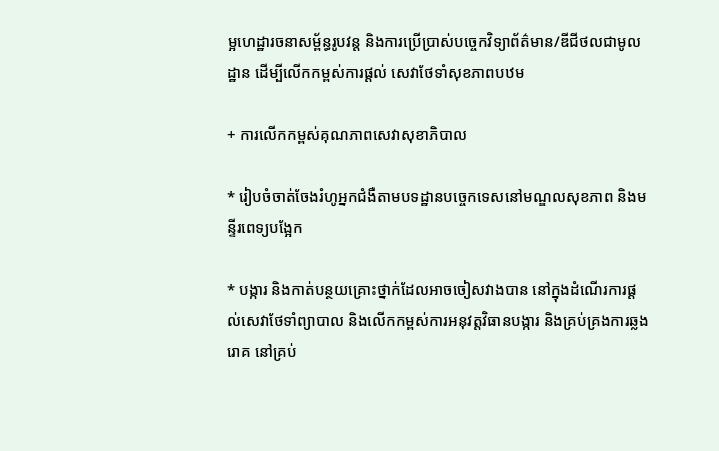ម្អហេដ្ឋារចនាសម្ព័ន្ធរូបវន្ត និងការប្រើប្រាស់បច្ចេកវិទ្យាព័ត៌មាន/ឌីជីថលជាមូលដ្ឋាន ដើម្បីលើកកម្ពស់ការផ្ដល់ សេវាថែទាំសុខភាពបឋម

+ ការលើកកម្ពស់គុណភាពសេវាសុខាភិបាល

* រៀបចំចាត់ចែងរំហូអ្នកជំងឺតាមបទដ្ឋានបច្ចេកទេសនៅមណ្ឌលសុខភាព និងមន្ទីរពេទ្យបង្អែក

* បង្ការ និងកាត់បន្ថយគ្រោះថ្នាក់ដែលអាចចៀសវាងបាន នៅក្នុងដំណើរការផ្តល់សេវាថែទាំព្យាបាល និងលើកកម្ពស់ការអនុវត្តវិធានបង្ការ និងគ្រប់គ្រងការឆ្លងរោគ នៅគ្រប់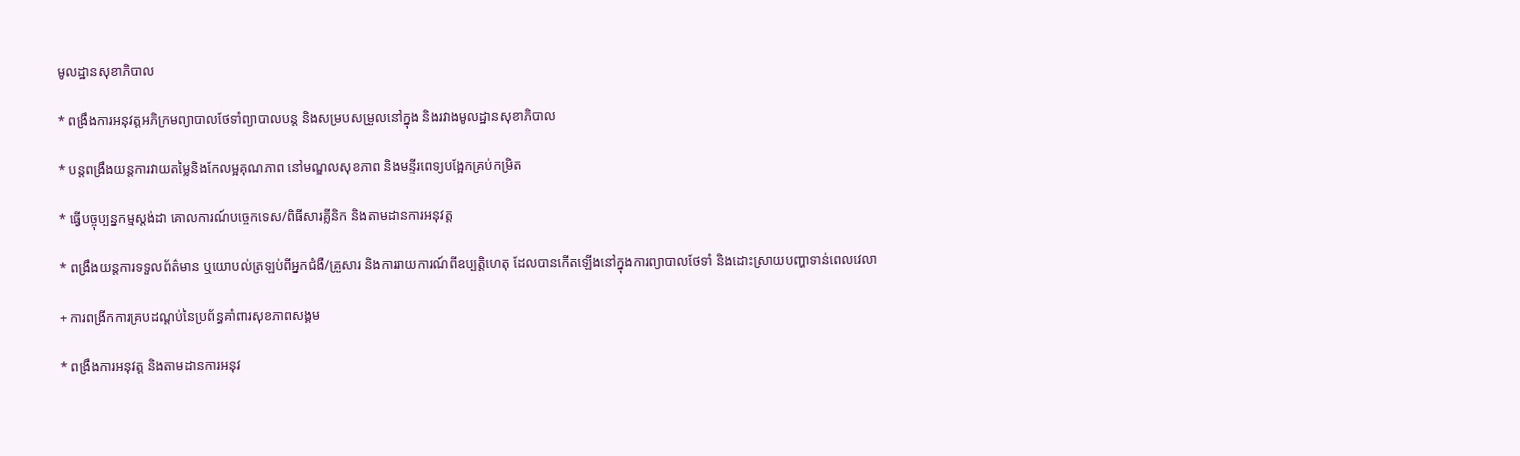មូលដ្ឋានសុខាភិបាល

* ពង្រឹងការអនុវត្តអភិក្រមព្យាបាលថែទាំព្យាបាលបន្ត និងសម្របសម្រួលនៅក្នុង និងរវាងមូលដ្ឋានសុខាភិបាល

* បន្តពង្រឹងយន្តការវាយតម្លៃនិងកែលម្អគុណភាព នៅមណ្ឌលសុខភាព និងមន្ទីរពេទ្យបង្អែកគ្រប់កម្រិត

* ធ្វើបច្ចុប្បន្នកម្មស្តង់ដា គោលការណ៍បច្ចេកទេស/ពិធីសារគ្លីនិក និងតាមដានការអនុវត្ត

* ពង្រឹងយន្តការទទួលព័ត៌មាន ឬយោបល់ត្រឡប់ពីអ្នកជំងឺ/គ្រួសារ និងការរាយការណ៍ពីឧប្បត្តិហេតុ ដែលបានកើតឡើងនៅក្នុងការព្យាបាលថែទាំ និងដោះស្រាយបញ្ហាទាន់ពេលវេលា

+ ការពង្រីកការគ្របដណ្តប់នៃប្រព័ន្ធគាំពារសុខភាពសង្គម

* ពង្រឹងការអនុវត្ត និងតាមដានការអនុវ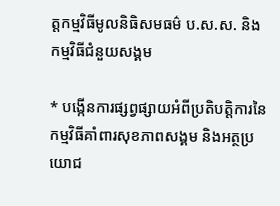ត្តកម្មវិធីមូលនិធិសមធម៌ ប.ស.ស. និងកម្មវិធីជំនួយសង្គម

* បង្កើនការផ្សព្វផ្សាយអំពីប្រតិបត្តិការនៃកម្មវិធីគាំពារសុខភាពសង្គម និងអត្ថប្រយោជ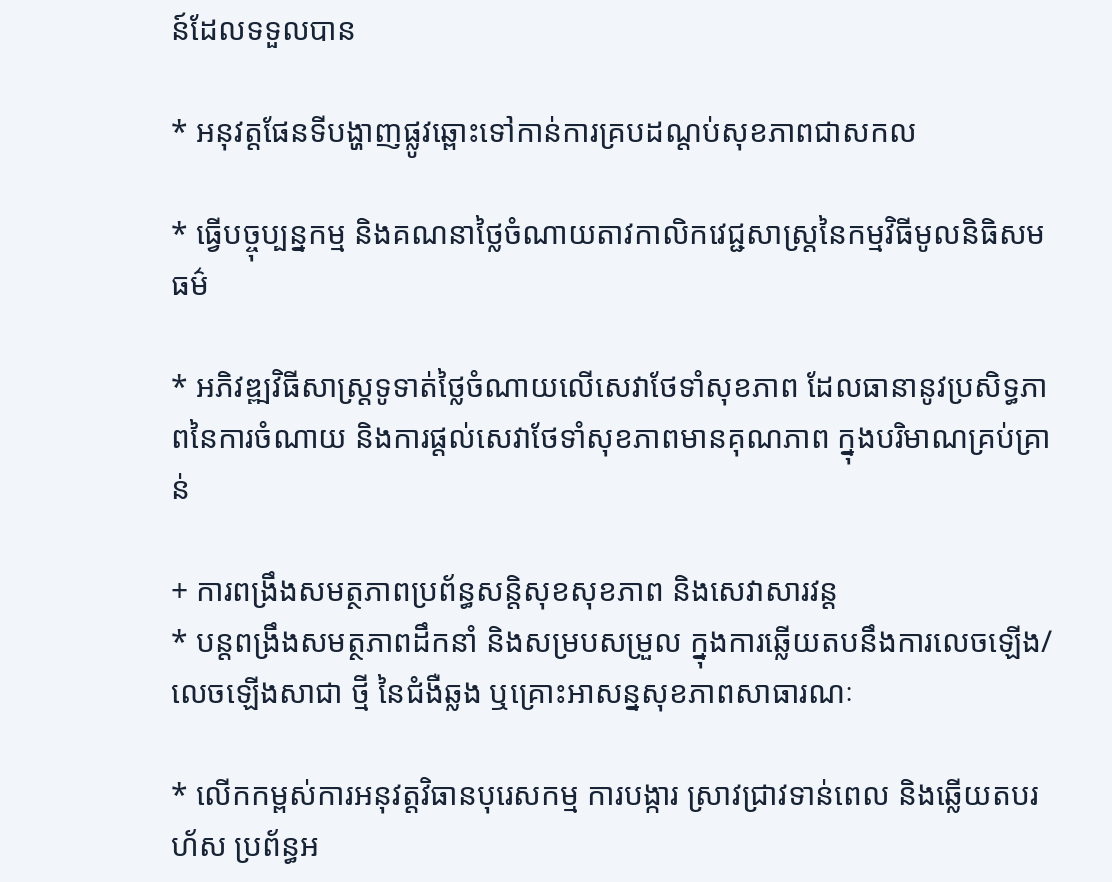ន៍ដែលទទួលបាន

* អនុវត្តផែនទីបង្ហាញផ្លូវឆ្ពោះទៅកាន់ការគ្របដណ្តប់សុខភាពជាសកល

* ធ្វើបច្ចុប្បន្នកម្ម និងគណនាថ្លៃចំណាយតាវកាលិកវេជ្ជសាស្ត្រនៃកម្មវិធីមូលនិធិសមធម៌

* អភិវឌ្ឍវិធីសាស្ត្រទូទាត់ថ្លៃចំណាយលើសេវាថែទាំសុខភាព ដែលធានានូវប្រសិទ្ធភាពនៃការចំណាយ និងការផ្តល់សេវាថែទាំសុខភាពមានគុណភាព ក្នុងបរិមាណគ្រប់គ្រាន់

+ ការពង្រឹងសមត្ថភាពប្រព័ន្ធសន្តិសុខសុខភាព និងសេវាសារវន្ត
* បន្តពង្រឹងសមត្ថភាពដឹកនាំ និងសម្របសម្រួល ក្នុងការឆ្លើយតបនឹងការលេចឡើង/លេចឡើងសាជា ថ្មី នៃជំងឺឆ្លង ឬគ្រោះអាសន្នសុខភាពសាធារណៈ

* លើកកម្ពស់ការអនុវត្តវិធានបុរេសកម្ម ការបង្ការ ស្រាវជ្រាវទាន់ពេល និងឆ្លើយតបរហ័ស ប្រព័ន្ធអ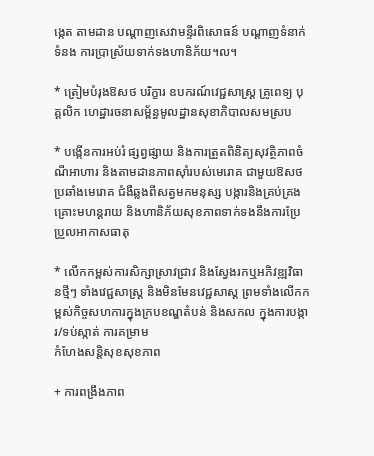ង្កេត តាមដាន បណ្ដាញសេវាមន្ទីរពិសោធន៍ បណ្តាញទំនាក់ទំនង ការប្រាស្រ័យទាក់ទងហានិភ័យ។ល។

* ត្រៀមបំរុងឱសថ បរិក្ខារ ឧបករណ៍វេជ្ជសាស្ត្រ គ្រូពេទ្យ បុគ្គលិក ហេដ្ឋារចនាសម្ព័ន្ធមូលដ្ឋានសុខាភិបាលសមស្រប

* បង្កើនការអប់រំ ផ្សព្វផ្សាយ និងការត្រួតពិនិត្យសុវត្ថិភាពចំណីអាហារ និងតាមដានភាពសុាំរបស់មេរោគ ជាមួយឱសថប្រឆាំងមេរោគ ជំងឺឆ្លងពីសត្វមកមនុស្ស បង្ការនិងគ្រប់គ្រងគ្រោះមហន្តរាយ និងហានិភ័យសុខភាពទាក់ទងនឹងការប្រែប្រួលអាកាសធាតុ

* លើកកម្ពស់ការសិក្សាស្រាវជ្រាវ និងស្វែងរកឬអភិវឌ្ឍវិធានថ្មីៗ ទាំងវេជ្ជសាស្ត្រ និងមិនមែនវេជ្ជសាស្ត ព្រមទាំងលើកកម្ពស់កិច្ចសហការក្នុងក្របខណ្ឌតំបន់ និងសកល ក្នុងការបង្ការ/ទប់ស្កាត់ ការគម្រាម
កំហែងសន្តិសុខសុខភាព

+ ការពង្រឹងភាព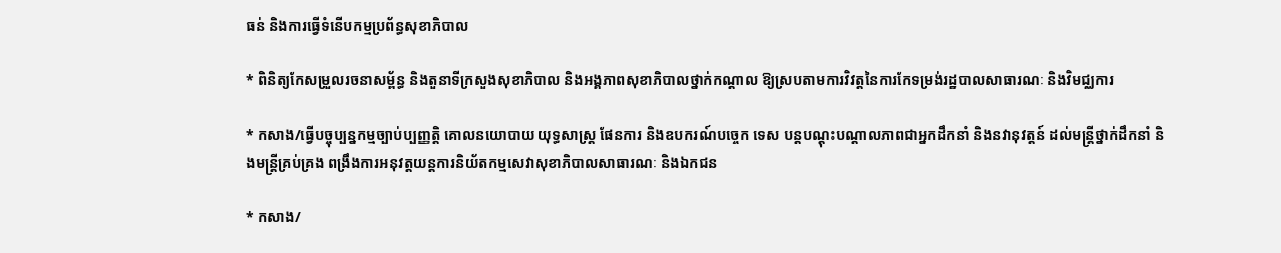ធន់ និងការធ្វើទំនើបកម្មប្រព័ន្ធសុខាភិបាល

* ពិនិត្យកែសម្រួលរចនាសម្ព័ន្ធ និងតួនាទីក្រសួងសុខាភិបាល និងអង្គភាពសុខាភិបាលថ្នាក់កណ្ដាល ឱ្យស្របតាមការវិវត្តនៃការកែទម្រង់រដ្ឋបាលសាធារណៈ និងវិមជ្ឈការ

* កសាង/ធ្វើបច្ចុប្បន្នកម្មច្បាប់ប្បញ្ញត្តិ គោលនយោបាយ យុទ្ធសាស្ត្រ ផែនការ និងឧបករណ៍បច្ចេក ទេស បន្តបណ្តុះបណ្តាលភាពជាអ្នកដឹកនាំ និងនវានុវត្តន៍ ដល់មន្ត្រីថ្នាក់ដឹកនាំ និងមន្ត្រីគ្រប់គ្រង ពង្រឹងការអនុវត្តយន្តការនិយ័តកម្មសេវាសុខាភិបាលសាធារណៈ និងឯកជន

* កសាង/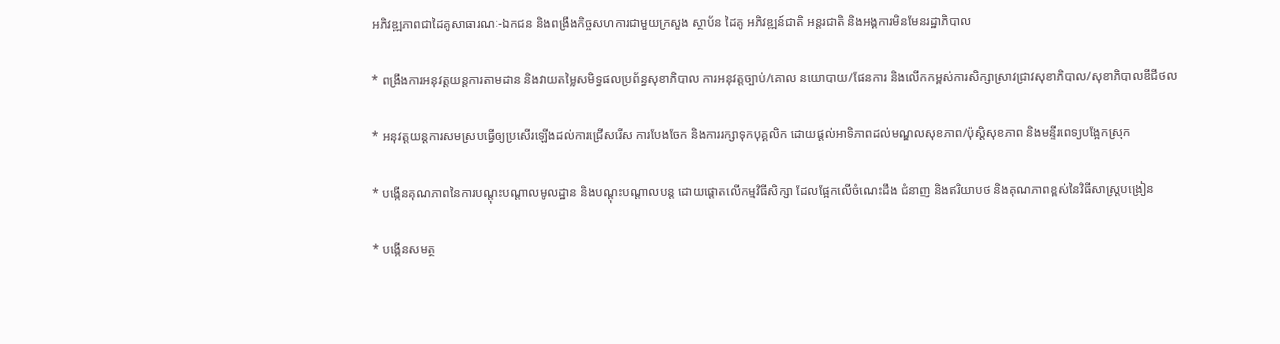អភិវឌ្ឍភាពជាដៃគូសាធារណៈ-ឯកជន និងពង្រឹងកិច្ចសហការជាមួយក្រសួង ស្ថាប័ន ដៃគូ អភិវឌ្ឍន៍ជាតិ អន្តរជាតិ និងអង្គការមិនមែនរដ្ឋាភិបាល

* ពង្រឹងការអនុវត្តយន្តការតាមដាន និងវាយតម្លៃសមិទ្ធផលប្រព័ន្ធសុខាភិបាល ការអនុវត្តច្បាប់/គោល នយោបាយ/ផែនការ និងលើកកម្ពស់ការសិក្សាស្រាវជ្រាវសុខាភិបាល/សុខាភិបាលឌីជីថល

* អនុវត្តយន្តការសមស្របធ្វើឲ្យប្រសើរឡើងដល់ការជ្រើសរើស ការបែងចែក និងការរក្សាទុកបុគ្គលិក ដោយផ្តល់អាទិភាពដល់មណ្ឌលសុខភាព/ប៉ុស្តិសុខភាព និងមន្ទីរពេទ្យបង្អែកស្រុក

* បង្កើនគុណភាពនៃការបណ្តុះបណ្តាលមូលដ្ឋាន និងបណ្តុះបណ្តាលបន្ត ដោយផ្តោតលើកម្មវិធីសិក្សា ដែលផ្អែកលើចំណេះដឹង ជំនាញ និងឥរិយាបថ និងគុណភាពខ្ពស់នៃវិធីសាស្ត្របង្រៀន

* បង្កើនសមត្ថ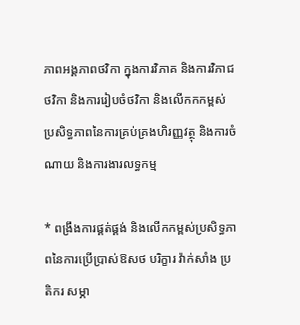ភាពអង្គភាពថវិកា ក្នុងការវិភាគ និងការវិភាជថវិកា និងការរៀបចំថវិកា និងលើកកកម្ពស់ ប្រសិទ្ធភាពនៃការគ្រប់គ្រងហិរញ្ញវត្ថុ និងការចំណាយ និងការងារលទ្ធកម្ម

* ពង្រឹងការផ្គត់ផ្គង់ និងលើកកម្ពស់ប្រសិទ្ធភាពនៃការប្រើប្រាស់ឱសថ បរិក្ខារ វ៉ាក់សាំង ប្រតិករ សម្ភា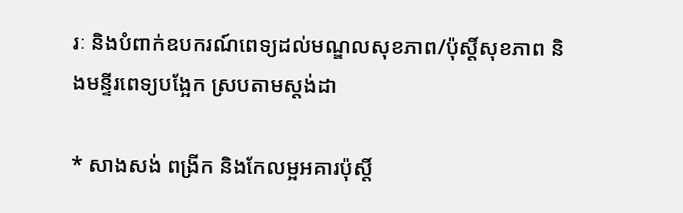រៈ និងបំពាក់ឧបករណ៍ពេទ្យដល់មណ្ឌលសុខភាព/ប៉ុស្តិ៍សុខភាព និងមន្ទីរពេទ្យបង្អែក ស្របតាមស្តង់ដា

* សាងសង់ ពង្រីក និងកែលម្អអគារប៉ុស្តិ៍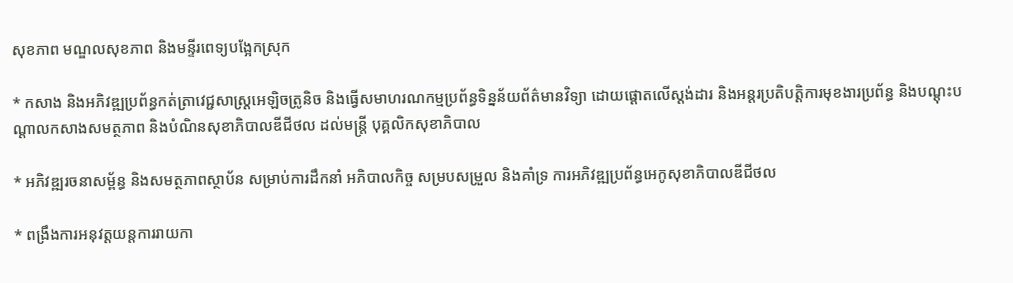សុខភាព មណ្ឌលសុខភាព និងមន្ទីរពេទ្យបង្អែកស្រុក

* កសាង និងអភិវឌ្ឍប្រព័ន្ធកត់ត្រាវេជ្ជសាស្ត្រអេឡិចត្រូនិច និងធ្វើសមាហរណកម្មប្រព័ន្ធទិន្នន័យព័ត៌មានវិទ្យា ដោយផ្ដោតលើស្តង់ដារ និងអន្តរប្រតិបត្តិការមុខងារប្រព័ន្ធ និងបណ្ដុះបណ្តាលកសាងសមត្ថភាព និងបំណិនសុខាភិបាលឌីជីថល ដល់មន្ត្រី បុគ្គលិកសុខាភិបាល

* អភិវឌ្ឍរចនាសម្ព័ន្ធ និងសមត្ថភាពស្ថាប័ន សម្រាប់ការដឹកនាំ អភិបាលកិច្ច សម្របសម្រួល និងគាំទ្រ ការអភិវឌ្ឍប្រព័ន្ធអេកូសុខាភិបាលឌីជីថល

* ពង្រឹងការអនុវត្តយន្តការរាយកា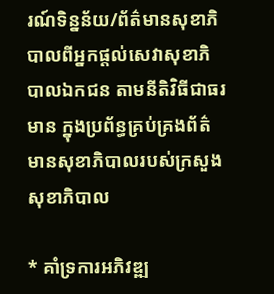រណ៍ទិន្នន័យ/ព័ត៌មានសុខាភិបាលពីអ្នកផ្តល់សេវាសុខាភិបាលឯកជន តាមនីតិវិធីជាធរមាន ក្នុងប្រព័ន្ធគ្រប់គ្រងព័ត៌មានសុខាភិបាលរបស់ក្រសួងសុខាភិបាល

* គាំទ្រការអភិវឌ្ឍ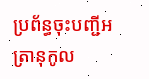ប្រព័ន្ធចុះបញ្ជីអត្រានុកូល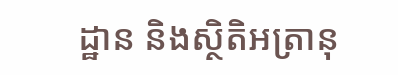ដ្ឋាន និងស្ថិតិអត្រានុ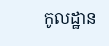កូលដ្ឋាន